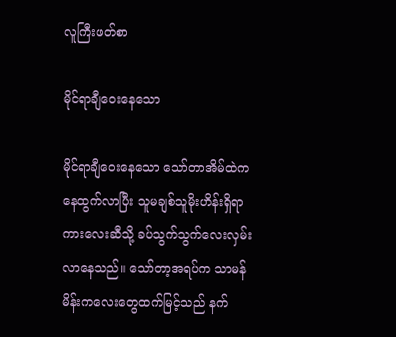လူကြီးဖတ်စာ

မိုင်ရာချီဝေးနေသော

မိုင်ရာချီဝေးနေသော သော်တာအိမ်ထဲကနေထွက်လာပြီး သူမချစ်သူမိုးဟိန်းရှိရာကားလေးဆီသို့ ခပ်သွက်သွက်လေးလှမ်းလာနေသည်။ သော်တာ့အရပ်က သာမန်မိန်းကလေးတွေထက်မြင့်သည် နက်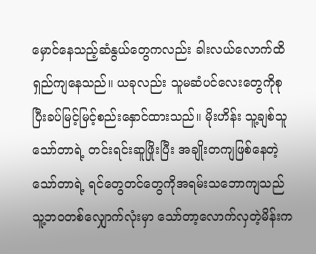မှောင်နေသည့်ဆံနွယ်တွေကလည်း ခါးလယ်လောက်ထိရှည်ကျနေသည်။ ယခုလည်း သူမဆံပင်လေးတွေကိုစုပြီးခပ်မြင့်မြင့်စည်းနှောင်ထားသည်။ မိုးဟိန်း သူ့ချစ်သူသော်တာရဲ့ တင်းရင်းဆူဖြိုးပြီး အချိုးတကျဖြစ်နေတဲ့ သော်တာရဲ့ ရင်တွေတင်တွေကိုအရမ်းသဘောကျသည် သူ့ဘဝတစ်လျှောက်လုံးမှာ သော်တာ့လောက်လှတဲ့မိန်းက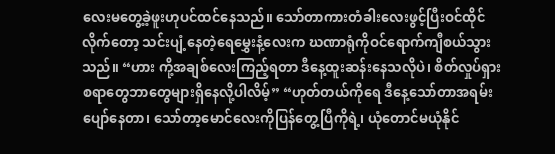လေးမတွေ့ခဲ့ဖူးဟုပင်ထင်နေသည်။ သော်တာကားတံခါးလေးဖွင့်ပြီးဝင်ထိုင်လိုက်တော့ သင်းပျံ့နေတဲ့ရေမွှေးနံ့လေးက ဃဏာရုံကိုဝင်ရောက်ကျီစယ်သွားသည်။ “ဟား ကို့အချစ်လေးကြည့်ရတာ ဒီနေ့ထူးဆန်းနေသလိုပဲ၊ စိတ်လှုပ်ရှားစရာတွေဘာတွေများရှိနေလို့ပါလိမ့်” “ဟုတ်တယ်ကိုရေ ဒီနေ့သော်တာအရမ်းပျော်နေတာ၊ သော်တာ့မောင်လေးကိုပြန်တွေ့ပြီကိုရဲ့၊ ယုံတောင်မယုံနိုင်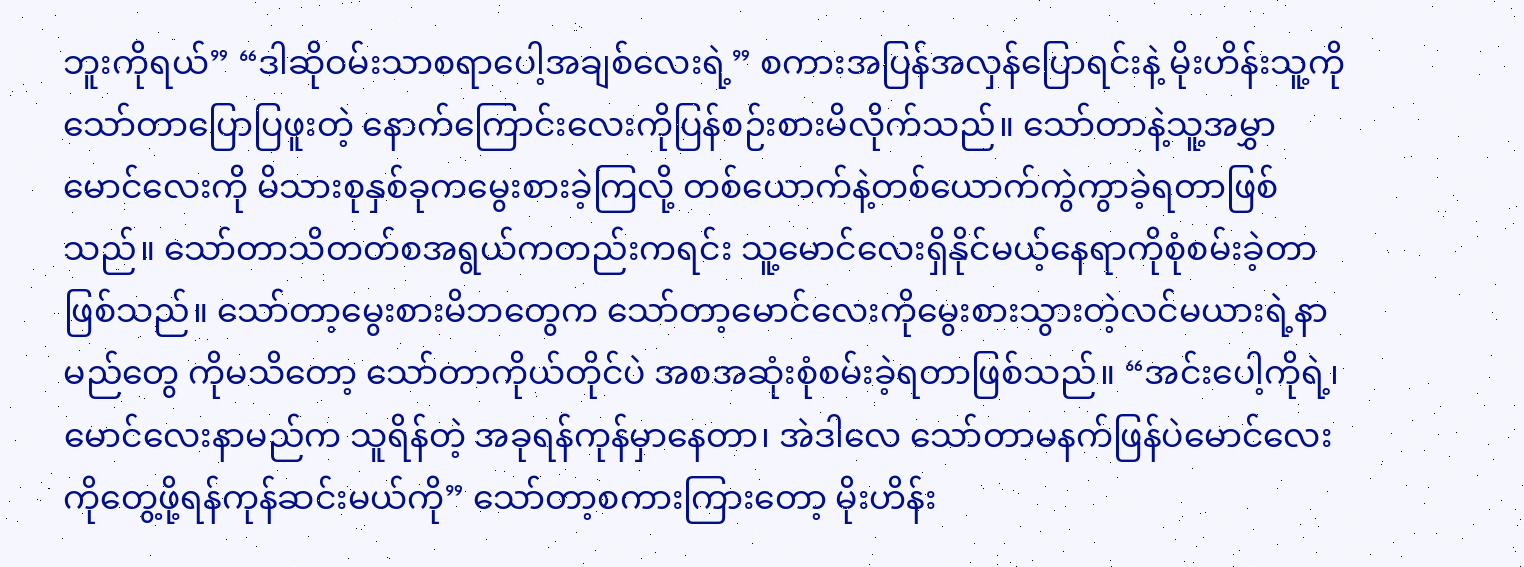ဘူးကိုရယ်” “ဒါဆိုဝမ်းသာစရာပေါ့အချစ်လေးရဲ့” စကားအပြန်အလှန်ပြောရင်းနဲ့ မိုးဟိန်းသူ့ကိုသော်တာပြောပြဖူးတဲ့ နောက်ကြောင်းလေးကိုပြန်စဉ်းစားမိလိုက်သည်။ သော်တာနဲ့သူ့အမွှာမောင်လေးကို မိသားစုနှစ်ခုကမွေးစားခဲ့ကြလို့ တစ်ယောက်နဲ့တစ်ယောက်ကွဲကွာခဲ့ရတာဖြစ်သည်။ သော်တာသိတတ်စအရွယ်ကတည်းကရင်း သူ့မောင်လေးရှိနိုင်မယ့်နေရာကိုစုံစမ်းခဲ့တာဖြစ်သည်။ သော်တာ့မွေးစားမိဘတွေက သော်တာ့မောင်လေးကိုမွေးစားသွားတဲ့လင်မယားရဲ့နာမည်တွေ ကိုမသိတော့ သော်တာကိုယ်တိုင်ပဲ အစအဆုံးစုံစမ်းခဲ့ရတာဖြစ်သည်။ “အင်းပေါ့ကိုရဲ့၊ မောင်လေးနာမည်က သူရိန်တဲ့ အခုရန်ကုန်မှာနေတာ၊ အဲဒါလေ သော်တာမနက်ဖြန်ပဲမောင်လေးကိုတွေ့ဖို့ရန်ကုန်ဆင်းမယ်ကို” သော်တာ့စကားကြားတော့ မိုးဟိန်း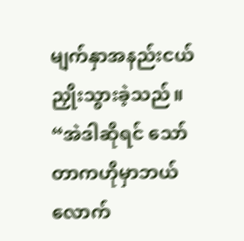မျက်နှာအနည်းငယ်ညှိုးသွားခဲ့သည်။ “အဲဒါဆိုရင် သော်တာကဟိုမှာဘယ်လောက်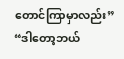တောင်ကြာမှာလည်း” “ဒါတော့ဘယ်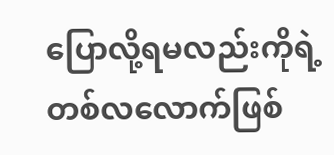ပြောလို့ရမလည်းကိုရဲ့ တစ်လလောက်ဖြစ်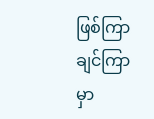ဖြစ်ကြာချင်ကြာမှာ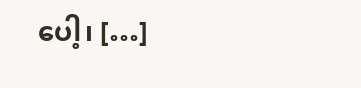ပေါ့၊ […]